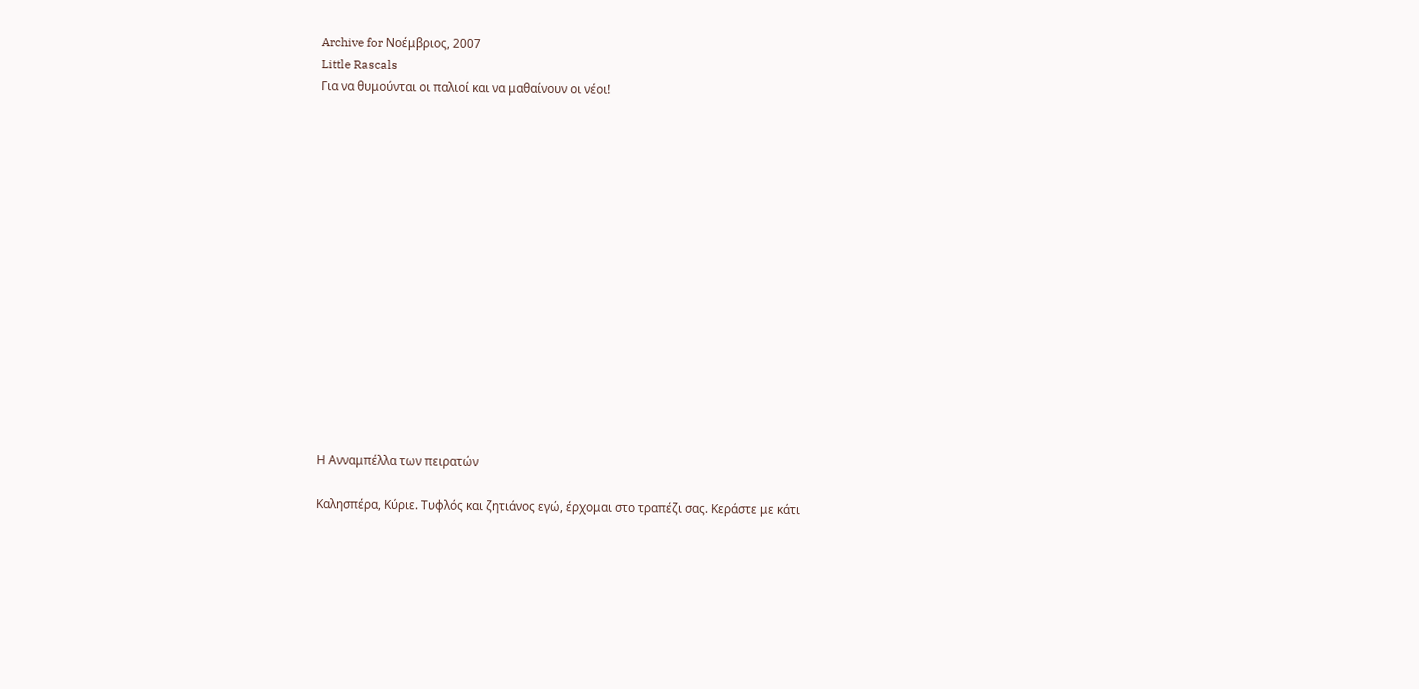Archive for Νοέμβριος, 2007
Little Rascals
Για να θυμούνται οι παλιοί και να μαθαίνουν οι νέοι!
















Η Ανναμπέλλα των πειρατών

Καλησπέρα, Κύριε. Τυφλός και ζητιάνος εγώ, έρχομαι στο τραπέζι σας. Κεράστε με κάτι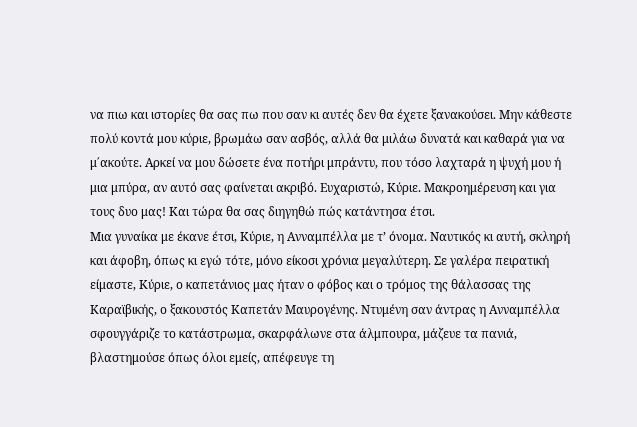να πιω και ιστορίες θα σας πω που σαν κι αυτές δεν θα έχετε ξανακούσει. Μην κάθεστε πολύ κοντά μου κύριε, βρωμάω σαν ασβός, αλλά θα μιλάω δυνατά και καθαρά για να μ΄ακούτε. Αρκεί να μου δώσετε ένα ποτήρι μπράντυ, που τόσο λαχταρά η ψυχή μου ή μια μπύρα, αν αυτό σας φαίνεται ακριβό. Ευχαριστώ, Κύριε. Μακροημέρευση και για τους δυο μας! Και τώρα θα σας διηγηθώ πώς κατάντησα έτσι.
Μια γυναίκα με έκανε έτσι, Κύριε, η Ανναμπέλλα με τ’ όνομα. Ναυτικός κι αυτή, σκληρή και άφοβη, όπως κι εγώ τότε, μόνο είκοσι χρόνια μεγαλύτερη. Σε γαλέρα πειρατική είμαστε, Κύριε, ο καπετάνιος μας ήταν ο φόβος και ο τρόμος της θάλασσας της Καραϊβικής, ο ξακουστός Καπετάν Μαυρογένης. Ντυμένη σαν άντρας η Ανναμπέλλα σφουγγάριζε το κατάστρωμα, σκαρφάλωνε στα άλμπουρα, μάζευε τα πανιά, βλαστημούσε όπως όλοι εμείς, απέφευγε τη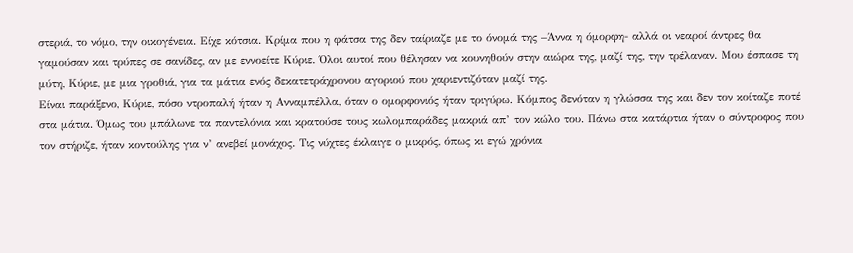στεριά, το νόμο, την οικογένεια. Είχε κότσια. Κρίμα που η φάτσα της δεν ταίριαζε με το όνομά της –Άννα η όμορφη- αλλά οι νεαροί άντρες θα γαμούσαν και τρύπες σε σανίδες, αν με εννοείτε Κύριε. Όλοι αυτοί που θέλησαν να κουνηθούν στην αιώρα της, μαζί της, την τρέλαναν. Μου έσπασε τη μύτη, Κύριε, με μια γροθιά, για τα μάτια ενός δεκατετράχρονου αγοριού που χαριεντιζόταν μαζί της.
Είναι παράξενο, Κύριε, πόσο ντροπαλή ήταν η Ανναμπέλλα, όταν ο ομορφονιός ήταν τριγύρω. Κόμπος δενόταν η γλώσσα της και δεν τον κοίταζε ποτέ στα μάτια. Όμως του μπάλωνε τα παντελόνια και κρατούσε τους κωλομπαράδες μακριά απ’ τον κώλο του. Πάνω στα κατάρτια ήταν ο σύντροφος που τον στήριζε, ήταν κοντούλης για ν’ ανεβεί μονάχος. Τις νύχτες έκλαιγε ο μικρός, όπως κι εγώ χρόνια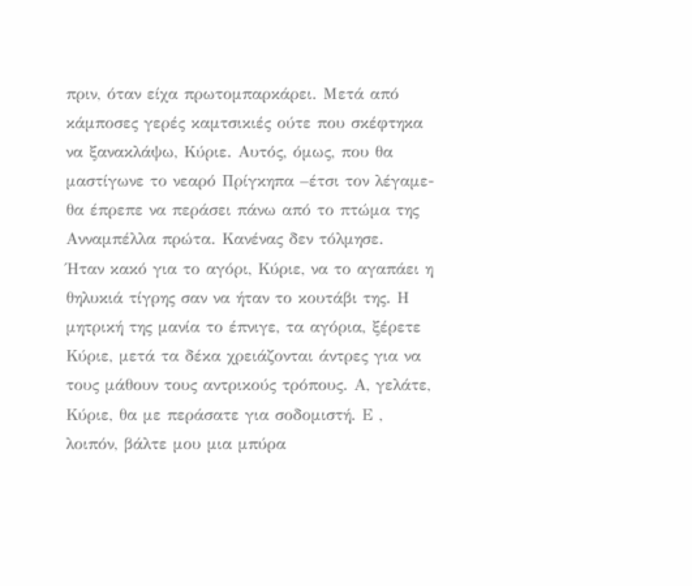πριν, όταν είχα πρωτομπαρκάρει. Μετά από κάμποσες γερές καμτσικιές ούτε που σκέφτηκα να ξανακλάψω, Κύριε. Αυτός, όμως, που θα μαστίγωνε το νεαρό Πρίγκηπα –έτσι τον λέγαμε- θα έπρεπε να περάσει πάνω από το πτώμα της Ανναμπέλλα πρώτα. Κανένας δεν τόλμησε.
Ήταν κακό για το αγόρι, Κύριε, να το αγαπάει η θηλυκιά τίγρης σαν να ήταν το κουτάβι της. Η μητρική της μανία το έπνιγε, τα αγόρια, ξέρετε Κύριε, μετά τα δέκα χρειάζονται άντρες για να τους μάθουν τους αντρικούς τρόπους. Α, γελάτε, Κύριε, θα με περάσατε για σοδομιστή. Ε , λοιπόν, βάλτε μου μια μπύρα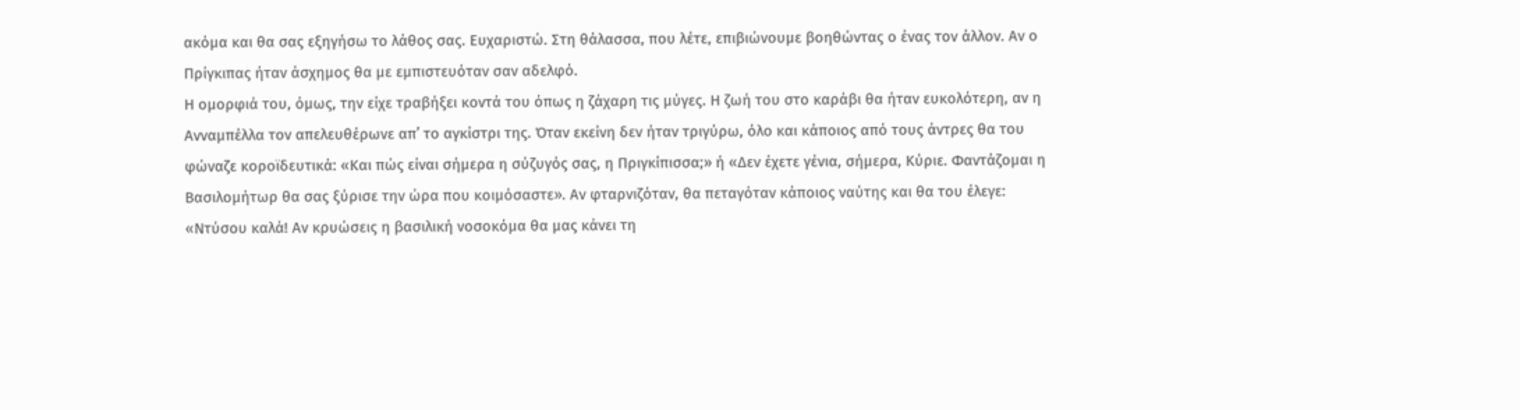ακόμα και θα σας εξηγήσω το λάθος σας. Ευχαριστώ. Στη θάλασσα, που λέτε, επιβιώνουμε βοηθώντας ο ένας τον άλλον. Αν ο Πρίγκιπας ήταν άσχημος θα με εμπιστευόταν σαν αδελφό.
Η ομορφιά του, όμως, την είχε τραβήξει κοντά του όπως η ζάχαρη τις μύγες. Η ζωή του στο καράβι θα ήταν ευκολότερη, αν η Ανναμπέλλα τον απελευθέρωνε απ’ το αγκίστρι της. Όταν εκείνη δεν ήταν τριγύρω, όλο και κάποιος από τους άντρες θα του φώναζε κοροϊδευτικά: «Και πώς είναι σήμερα η σύζυγός σας, η Πριγκίπισσα;» ή «Δεν έχετε γένια, σήμερα, Κύριε. Φαντάζομαι η Βασιλομήτωρ θα σας ξύρισε την ώρα που κοιμόσαστε». Αν φταρνιζόταν, θα πεταγόταν κάποιος ναύτης και θα του έλεγε: «Ντύσου καλά! Αν κρυώσεις η βασιλική νοσοκόμα θα μας κάνει τη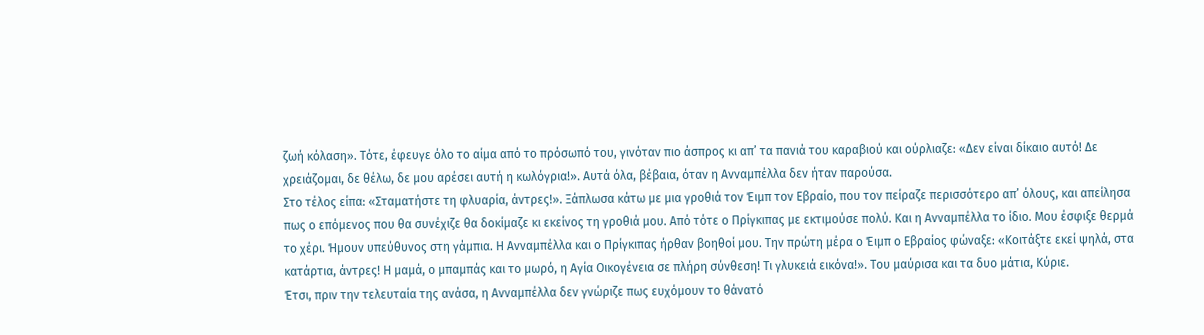ζωή κόλαση». Τότε, έφευγε όλο το αίμα από το πρόσωπό του, γινόταν πιο άσπρος κι απ’ τα πανιά του καραβιού και ούρλιαζε: «Δεν είναι δίκαιο αυτό! Δε χρειάζομαι, δε θέλω, δε μου αρέσει αυτή η κωλόγρια!». Αυτά όλα, βέβαια, όταν η Ανναμπέλλα δεν ήταν παρούσα.
Στο τέλος είπα: «Σταματήστε τη φλυαρία, άντρες!». Ξάπλωσα κάτω με μια γροθιά τον Έιμπ τον Εβραίο, που τον πείραζε περισσότερο απ’ όλους, και απείλησα πως ο επόμενος που θα συνέχιζε θα δοκίμαζε κι εκείνος τη γροθιά μου. Από τότε ο Πρίγκιπας με εκτιμούσε πολύ. Και η Ανναμπέλλα το ίδιο. Μου έσφιξε θερμά το χέρι. Ήμουν υπεύθυνος στη γάμπια. Η Ανναμπέλλα και ο Πρίγκιπας ήρθαν βοηθοί μου. Την πρώτη μέρα ο Έιμπ ο Εβραίος φώναξε: «Κοιτάξτε εκεί ψηλά, στα κατάρτια, άντρες! Η μαμά, ο μπαμπάς και το μωρό, η Αγία Οικογένεια σε πλήρη σύνθεση! Τι γλυκειά εικόνα!». Του μαύρισα και τα δυο μάτια, Κύριε.
Έτσι, πριν την τελευταία της ανάσα, η Ανναμπέλλα δεν γνώριζε πως ευχόμουν το θάνατό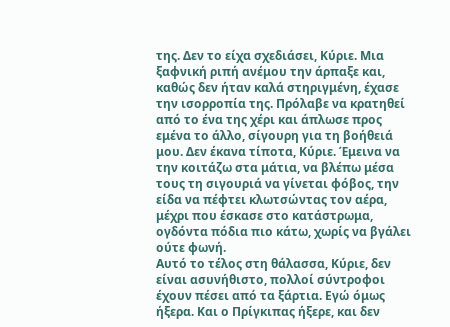της. Δεν το είχα σχεδιάσει, Κύριε. Μια ξαφνική ριπή ανέμου την άρπαξε και, καθώς δεν ήταν καλά στηριγμένη, έχασε την ισορροπία της. Πρόλαβε να κρατηθεί από το ένα της χέρι και άπλωσε προς εμένα το άλλο, σίγουρη για τη βοήθειά μου. Δεν έκανα τίποτα, Κύριε. Έμεινα να την κοιτάζω στα μάτια, να βλέπω μέσα τους τη σιγουριά να γίνεται φόβος, την είδα να πέφτει κλωτσώντας τον αέρα, μέχρι που έσκασε στο κατάστρωμα, ογδόντα πόδια πιο κάτω, χωρίς να βγάλει ούτε φωνή.
Αυτό το τέλος στη θάλασσα, Κύριε, δεν είναι ασυνήθιστο, πολλοί σύντροφοι έχουν πέσει από τα ξάρτια. Εγώ όμως ήξερα. Και ο Πρίγκιπας ήξερε, και δεν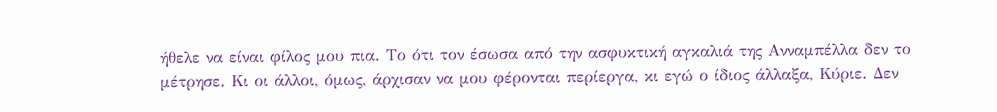ήθελε να είναι φίλος μου πια. Το ότι τον έσωσα από την ασφυκτική αγκαλιά της Ανναμπέλλα δεν το μέτρησε. Κι οι άλλοι, όμως, άρχισαν να μου φέρονται περίεργα, κι εγώ ο ίδιος άλλαξα, Κύριε. Δεν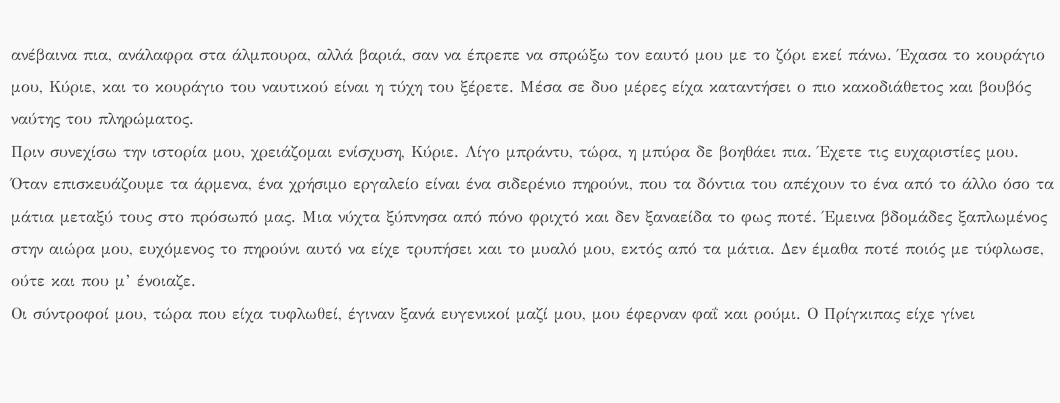ανέβαινα πια, ανάλαφρα στα άλμπουρα, αλλά βαριά, σαν να έπρεπε να σπρώξω τον εαυτό μου με το ζόρι εκεί πάνω. Έχασα το κουράγιο μου, Κύριε, και το κουράγιο του ναυτικού είναι η τύχη του ξέρετε. Μέσα σε δυο μέρες είχα καταντήσει ο πιο κακοδιάθετος και βουβός ναύτης του πληρώματος.
Πριν συνεχίσω την ιστορία μου, χρειάζομαι ενίσχυση, Κύριε. Λίγο μπράντυ, τώρα, η μπύρα δε βοηθάει πια. Έχετε τις ευχαριστίες μου.
Όταν επισκευάζουμε τα άρμενα, ένα χρήσιμο εργαλείο είναι ένα σιδερένιο πηρούνι, που τα δόντια του απέχουν το ένα από το άλλο όσο τα μάτια μεταξύ τους στο πρόσωπό μας. Μια νύχτα ξύπνησα από πόνο φριχτό και δεν ξαναείδα το φως ποτέ. Έμεινα βδομάδες ξαπλωμένος στην αιώρα μου, ευχόμενος το πηρούνι αυτό να είχε τρυπήσει και το μυαλό μου, εκτός από τα μάτια. Δεν έμαθα ποτέ ποιός με τύφλωσε, ούτε και που μ’ ένοιαζε.
Οι σύντροφοί μου, τώρα που είχα τυφλωθεί, έγιναν ξανά ευγενικοί μαζί μου, μου έφερναν φαΐ και ρούμι. Ο Πρίγκιπας είχε γίνει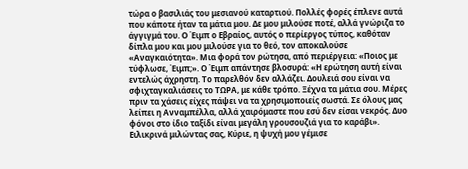τώρα ο βασιλιάς του μεσιανού καταρτιού. Πολλές φορές έπλενε αυτά που κάποτε ήταν τα μάτια μου. Δε μου μιλούσε ποτέ, αλλά γνώριζα το άγγιγμά του. Ο Έιμπ ο Εβραίος, αυτός ο περίεργος τύπος, καθόταν δίπλα μου και μου μιλούσε για το θεό, τον αποκαλούσε «Αναγκαιότητα». Μια φορά τον ρώτησα, από περιέργεια: «Ποιος με τύφλωσε, Έιμπ;». Ο Έιμπ απάντησε βλοσυρά: «Η ερώτηση αυτή είναι εντελώς άχρηστη. Το παρελθόν δεν αλλάζει. Δουλειά σου είναι να σφιχταγκαλιάσεις το ΤΩΡΑ, με κάθε τρόπο. Ξέχνα τα μάτια σου. Μέρες πριν τα χάσεις είχες πάψει να τα χρησιμοποιείς σωστά. Σε όλους μας λείπει η Ανναμπέλλα, αλλά χαιρόμαστε που εσύ δεν είσαι νεκρός. Δυο φόνοι στο ίδιο ταξίδι είναι μεγάλη γρουσουζιά για το καράβι».
Ειλικρινά μιλώντας σας, Κύριε, η ψυχή μου γέμισε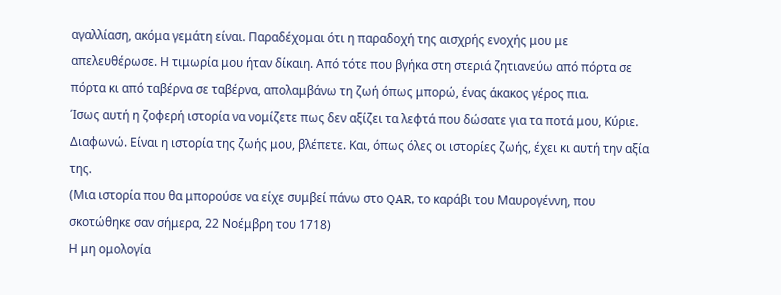αγαλλίαση, ακόμα γεμάτη είναι. Παραδέχομαι ότι η παραδοχή της αισχρής ενοχής μου με απελευθέρωσε. Η τιμωρία μου ήταν δίκαιη. Από τότε που βγήκα στη στεριά ζητιανεύω από πόρτα σε πόρτα κι από ταβέρνα σε ταβέρνα, απολαμβάνω τη ζωή όπως μπορώ, ένας άκακος γέρος πια.
Ίσως αυτή η ζοφερή ιστορία να νομίζετε πως δεν αξίζει τα λεφτά που δώσατε για τα ποτά μου, Κύριε. Διαφωνώ. Είναι η ιστορία της ζωής μου, βλέπετε. Και, όπως όλες οι ιστορίες ζωής, έχει κι αυτή την αξία της.
(Μια ιστορία που θα μπορούσε να είχε συμβεί πάνω στο QAR, το καράβι του Μαυρογέννη, που σκοτώθηκε σαν σήμερα, 22 Νοέμβρη του 1718)
Η μη ομολογία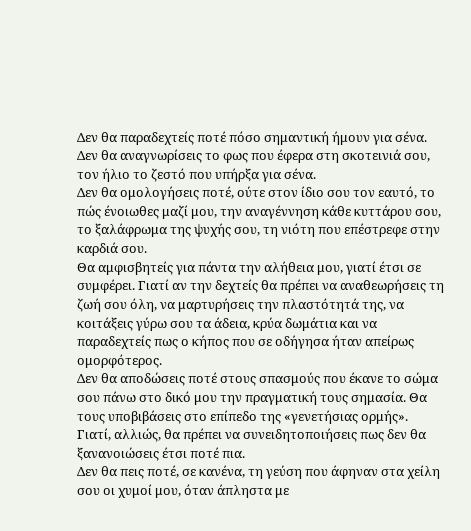Δεν θα παραδεχτείς ποτέ πόσο σημαντική ήμουν για σένα.
Δεν θα αναγνωρίσεις το φως που έφερα στη σκοτεινιά σου, τον ήλιο το ζεστό που υπήρξα για σένα.
Δεν θα ομολογήσεις ποτέ, ούτε στον ίδιο σου τον εαυτό, το πώς ένοιωθες μαζί μου, την αναγέννηση κάθε κυττάρου σου, το ξαλάφρωμα της ψυχής σου, τη νιότη που επέστρεφε στην καρδιά σου.
Θα αμφισβητείς για πάντα την αλήθεια μου, γιατί έτσι σε συμφέρει. Γιατί αν την δεχτείς θα πρέπει να αναθεωρήσεις τη ζωή σου όλη, να μαρτυρήσεις την πλαστότητά της, να κοιτάξεις γύρω σου τα άδεια, κρύα δωμάτια και να παραδεχτείς πως ο κήπος που σε οδήγησα ήταν απείρως ομορφότερος.
Δεν θα αποδώσεις ποτέ στους σπασμούς που έκανε το σώμα σου πάνω στο δικό μου την πραγματική τους σημασία. Θα τους υποβιβάσεις στο επίπεδο της «γενετήσιας ορμής». Γιατί, αλλιώς, θα πρέπει να συνειδητοποιήσεις πως δεν θα ξανανοιώσεις έτσι ποτέ πια.
Δεν θα πεις ποτέ, σε κανένα, τη γεύση που άφηναν στα χείλη σου οι χυμοί μου, όταν άπληστα με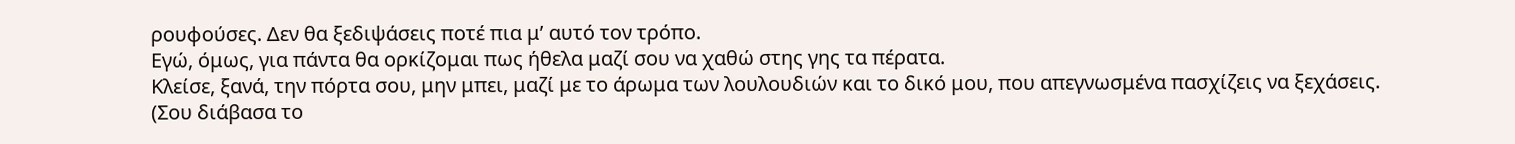ρουφούσες. Δεν θα ξεδιψάσεις ποτέ πια μ’ αυτό τον τρόπο.
Εγώ, όμως, για πάντα θα ορκίζομαι πως ήθελα μαζί σου να χαθώ στης γης τα πέρατα.
Κλείσε, ξανά, την πόρτα σου, μην μπει, μαζί με το άρωμα των λουλουδιών και το δικό μου, που απεγνωσμένα πασχίζεις να ξεχάσεις.
(Σου διάβασα το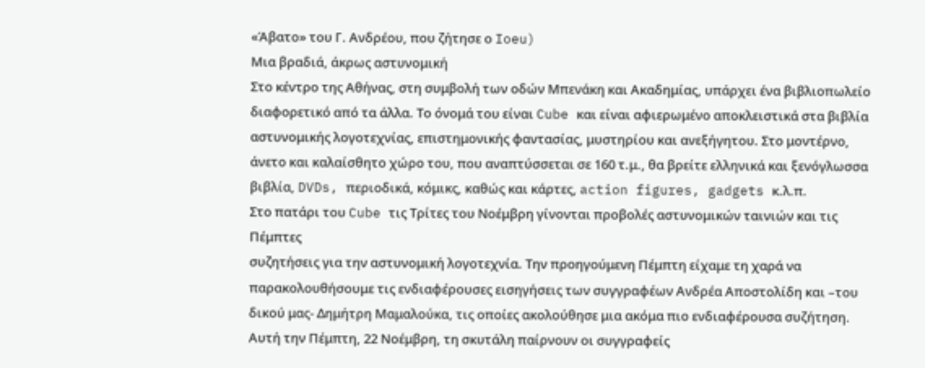«Άβατο» του Γ. Ανδρέου, που ζήτησε ο Ioeu)
Μια βραδιά, άκρως αστυνομική
Στο κέντρο της Αθήνας, στη συμβολή των οδών Μπενάκη και Ακαδημίας, υπάρχει ένα βιβλιοπωλείο διαφορετικό από τα άλλα. Το όνομά του είναι Cube και είναι αφιερωμένο αποκλειστικά στα βιβλία αστυνομικής λογοτεχνίας, επιστημονικής φαντασίας, μυστηρίου και ανεξήγητου. Στο μοντέρνο, άνετο και καλαίσθητο χώρο του, που αναπτύσσεται σε 160 τ.μ., θα βρείτε ελληνικά και ξενόγλωσσα βιβλία, DVDs, περιοδικά, κόμικς, καθώς και κάρτες, action figures, gadgets κ.λ.π.
Στο πατάρι του Cube τις Τρίτες του Νοέμβρη γίνονται προβολές αστυνομικών ταινιών και τις Πέμπτες
συζητήσεις για την αστυνομική λογοτεχνία. Την προηγούμενη Πέμπτη είχαμε τη χαρά να παρακολουθήσουμε τις ενδιαφέρουσες εισηγήσεις των συγγραφέων Ανδρέα Αποστολίδη και –του δικού μας- Δημήτρη Μαμαλούκα, τις οποίες ακολούθησε μια ακόμα πιο ενδιαφέρουσα συζήτηση.
Αυτή την Πέμπτη, 22 Νοέμβρη, τη σκυτάλη παίρνουν οι συγγραφείς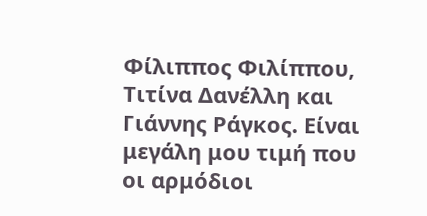Φίλιππος Φιλίππου, Τιτίνα Δανέλλη και Γιάννης Ράγκος. Είναι μεγάλη μου τιμή που οι αρμόδιοι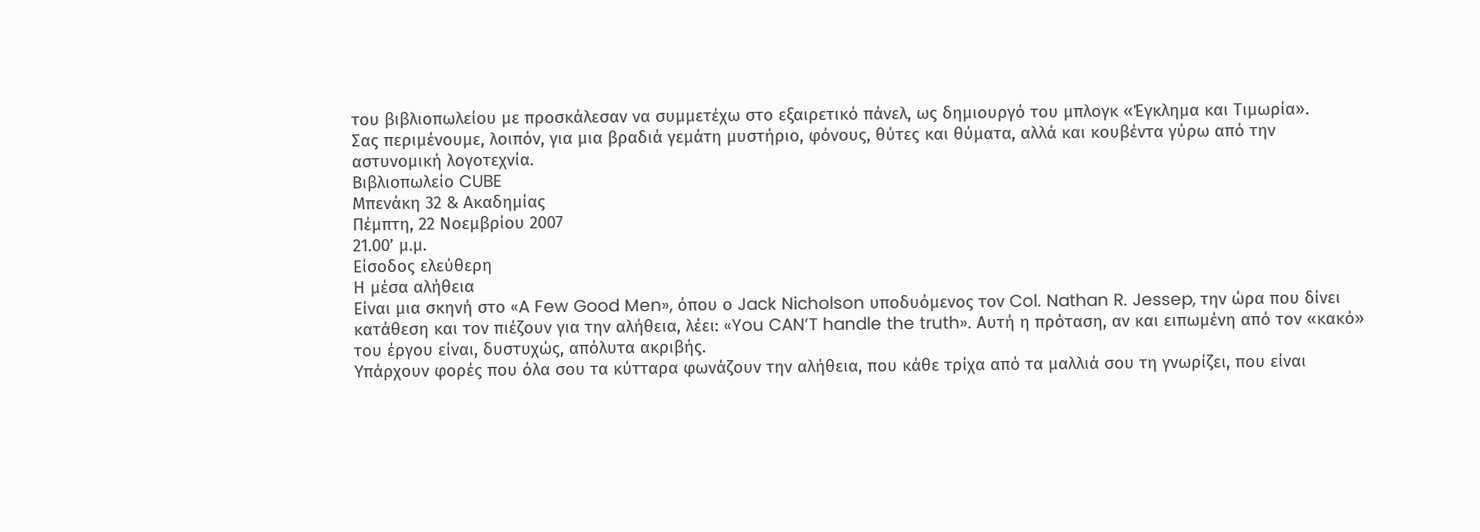του βιβλιοπωλείου με προσκάλεσαν να συμμετέχω στο εξαιρετικό πάνελ, ως δημιουργό του μπλογκ «Έγκλημα και Τιμωρία».
Σας περιμένουμε, λοιπόν, για μια βραδιά γεμάτη μυστήριο, φόνους, θύτες και θύματα, αλλά και κουβέντα γύρω από την αστυνομική λογοτεχνία.
Βιβλιοπωλείο CUBE
Μπενάκη 32 & Ακαδημίας
Πέμπτη, 22 Νοεμβρίου 2007
21.00’ μ.μ.
Είσοδος ελεύθερη
Η μέσα αλήθεια
Είναι μια σκηνή στο «A Few Good Men», όπου ο Jack Nicholson υποδυόμενος τον Col. Nathan R. Jessep, την ώρα που δίνει κατάθεση και τον πιέζουν για την αλήθεια, λέει: «You CAN’T handle the truth». Αυτή η πρόταση, αν και ειπωμένη από τον «κακό» του έργου είναι, δυστυχώς, απόλυτα ακριβής.
Υπάρχουν φορές που όλα σου τα κύτταρα φωνάζουν την αλήθεια, που κάθε τρίχα από τα μαλλιά σου τη γνωρίζει, που είναι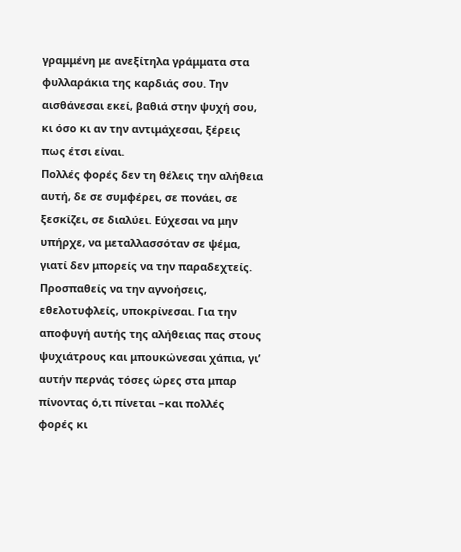γραμμένη με ανεξίτηλα γράμματα στα φυλλαράκια της καρδιάς σου. Την αισθάνεσαι εκεί, βαθιά στην ψυχή σου, κι όσο κι αν την αντιμάχεσαι, ξέρεις πως έτσι είναι.
Πολλές φορές δεν τη θέλεις την αλήθεια αυτή, δε σε συμφέρει, σε πονάει, σε ξεσκίζει, σε διαλύει. Εύχεσαι να μην υπήρχε, να μεταλλασσόταν σε ψέμα, γιατί δεν μπορείς να την παραδεχτείς.
Προσπαθείς να την αγνοήσεις, εθελοτυφλείς, υποκρίνεσαι. Για την αποφυγή αυτής της αλήθειας πας στους ψυχιάτρους και μπουκώνεσαι χάπια, γι’ αυτήν περνάς τόσες ώρες στα μπαρ πίνοντας ό,τι πίνεται –και πολλές φορές κι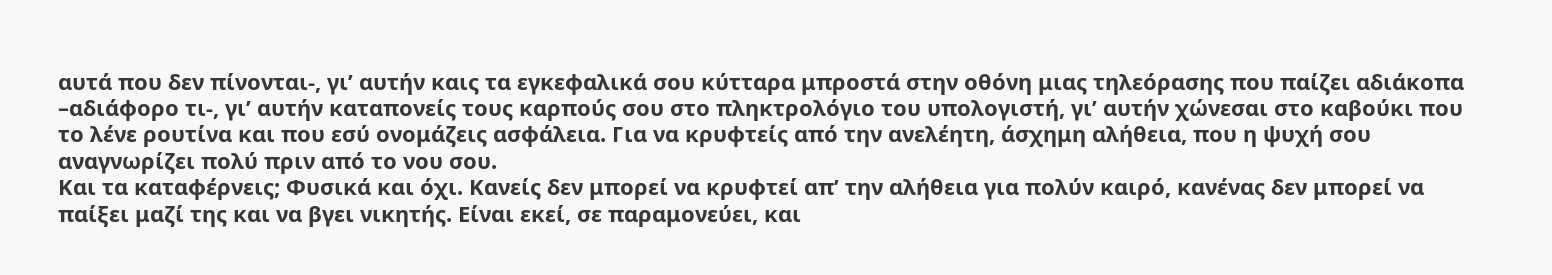αυτά που δεν πίνονται-, γι’ αυτήν καις τα εγκεφαλικά σου κύτταρα μπροστά στην οθόνη μιας τηλεόρασης που παίζει αδιάκοπα –αδιάφορο τι-, γι’ αυτήν καταπονείς τους καρπούς σου στο πληκτρολόγιο του υπολογιστή, γι’ αυτήν χώνεσαι στο καβούκι που το λένε ρουτίνα και που εσύ ονομάζεις ασφάλεια. Για να κρυφτείς από την ανελέητη, άσχημη αλήθεια, που η ψυχή σου αναγνωρίζει πολύ πριν από το νου σου.
Και τα καταφέρνεις; Φυσικά και όχι. Κανείς δεν μπορεί να κρυφτεί απ’ την αλήθεια για πολύν καιρό, κανένας δεν μπορεί να παίξει μαζί της και να βγει νικητής. Είναι εκεί, σε παραμονεύει, και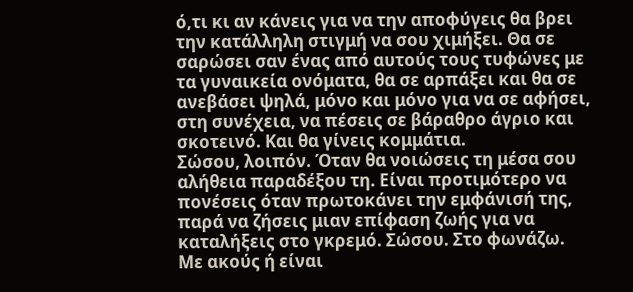ό,τι κι αν κάνεις για να την αποφύγεις θα βρει την κατάλληλη στιγμή να σου χιμήξει. Θα σε σαρώσει σαν ένας από αυτούς τους τυφώνες με τα γυναικεία ονόματα, θα σε αρπάξει και θα σε ανεβάσει ψηλά, μόνο και μόνο για να σε αφήσει, στη συνέχεια, να πέσεις σε βάραθρο άγριο και σκοτεινό. Και θα γίνεις κομμάτια.
Σώσου, λοιπόν. Όταν θα νοιώσεις τη μέσα σου αλήθεια παραδέξου τη. Είναι προτιμότερο να πονέσεις όταν πρωτοκάνει την εμφάνισή της, παρά να ζήσεις μιαν επίφαση ζωής για να καταλήξεις στο γκρεμό. Σώσου. Στο φωνάζω.
Με ακούς ή είναι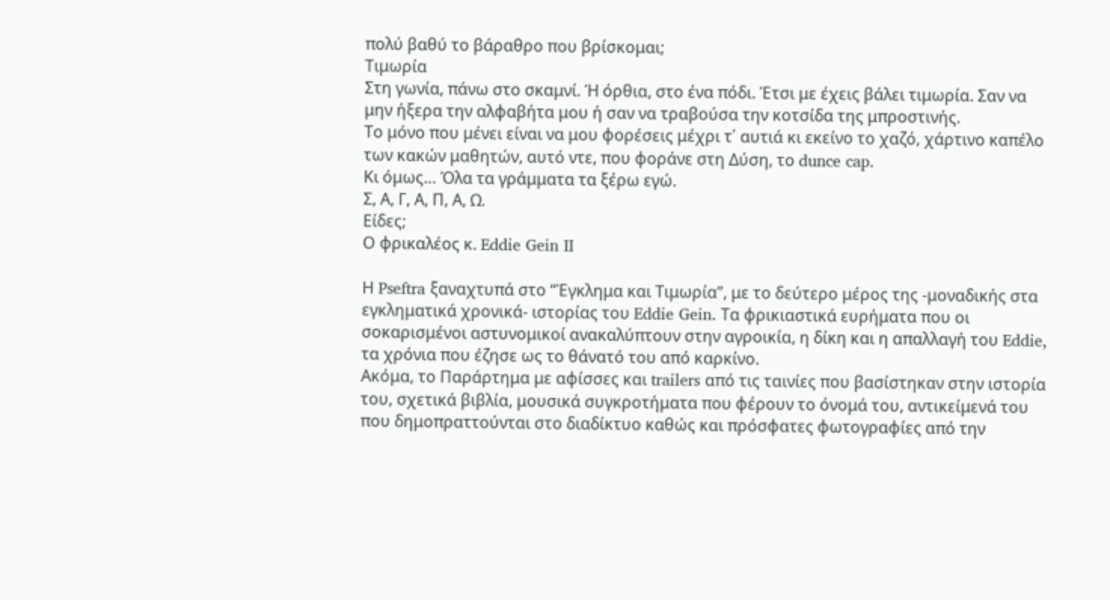πολύ βαθύ το βάραθρο που βρίσκομαι;
Τιμωρία
Στη γωνία, πάνω στο σκαμνί. Ή όρθια, στο ένα πόδι. Έτσι με έχεις βάλει τιμωρία. Σαν να μην ήξερα την αλφαβήτα μου ή σαν να τραβούσα την κοτσίδα της μπροστινής.
Το μόνο που μένει είναι να μου φορέσεις μέχρι τ΄ αυτιά κι εκείνο το χαζό, χάρτινο καπέλο των κακών μαθητών, αυτό ντε, που φοράνε στη Δύση, το dunce cap.
Κι όμως… Όλα τα γράμματα τα ξέρω εγώ.
Σ, Α, Γ, Α, Π, Α, Ω.
Είδες;
Ο φρικαλέος κ. Eddie Gein II

Η Pseftra ξαναχτυπά στο “Έγκλημα και Τιμωρία”, με το δεύτερο μέρος της -μοναδικής στα εγκληματικά χρονικά- ιστορίας του Eddie Gein. Τα φρικιαστικά ευρήματα που οι σοκαρισμένοι αστυνομικοί ανακαλύπτουν στην αγροικία, η δίκη και η απαλλαγή του Eddie, τα χρόνια που έζησε ως το θάνατό του από καρκίνο.
Ακόμα, το Παράρτημα με αφίσσες και trailers από τις ταινίες που βασίστηκαν στην ιστορία του, σχετικά βιβλία, μουσικά συγκροτήματα που φέρουν το όνομά του, αντικείμενά του που δημοπραττούνται στο διαδίκτυο καθώς και πρόσφατες φωτογραφίες από την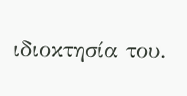ιδιοκτησία του.